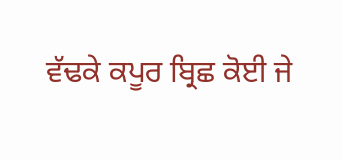ਵੱਢਕੇ ਕਪੂਰ ਬ੍ਰਿਛ ਕੋਈ ਜੇ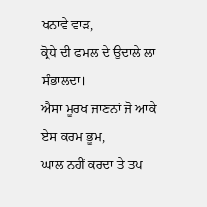ਖਨਾਵੇ ਵਾੜ,
ਕ੍ਰੋਧੇ ਦੀ ਫਮਲ ਦੇ ਉਦਾਲੇ ਲਾ ਸੰਭਾਲਦਾ।
ਐਸਾ ਮੂਰਖ ਜਾਣਨਾਂ ਜੋ ਆਕੇ ਏਸ ਕਰਮ ਭੂਮ,
ਘਾਲ ਨਹੀਂ ਕਰਦਾ ਤੇ ਤਪ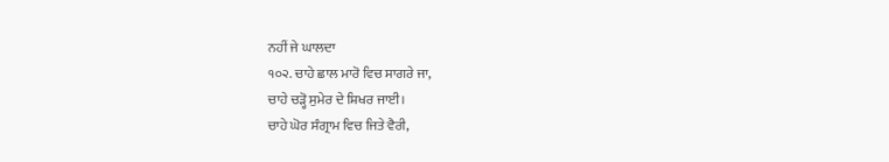ਨਹੀਂ ਜੇ ਘਾਲਦਾ
੧੦੨. ਚਾਹੇ ਛਾਲ ਮਾਰੋ ਵਿਚ ਸਾਗਰੇ ਜਾ,
ਚਾਹੇ ਚੜ੍ਹੋ ਸੁਮੇਰ ਦੇ ਸ਼ਿਖਰ ਜਾਈ।
ਚਾਹੇ ਘੋਰ ਸੰਗ੍ਰਾਮ ਵਿਚ ਜਿਤੇ ਵੈਰੀ,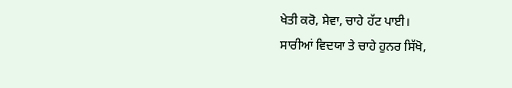ਖੇਤੀ ਕਰੋ, ਸੇਵਾ, ਚਾਹੇ ਹੱਟ ਪਾਈ।
ਸਾਰੀਆਂ ਵਿਦਯਾ ਤੇ ਚਾਹੇ ਹੁਨਰ ਸਿੱਖੋ,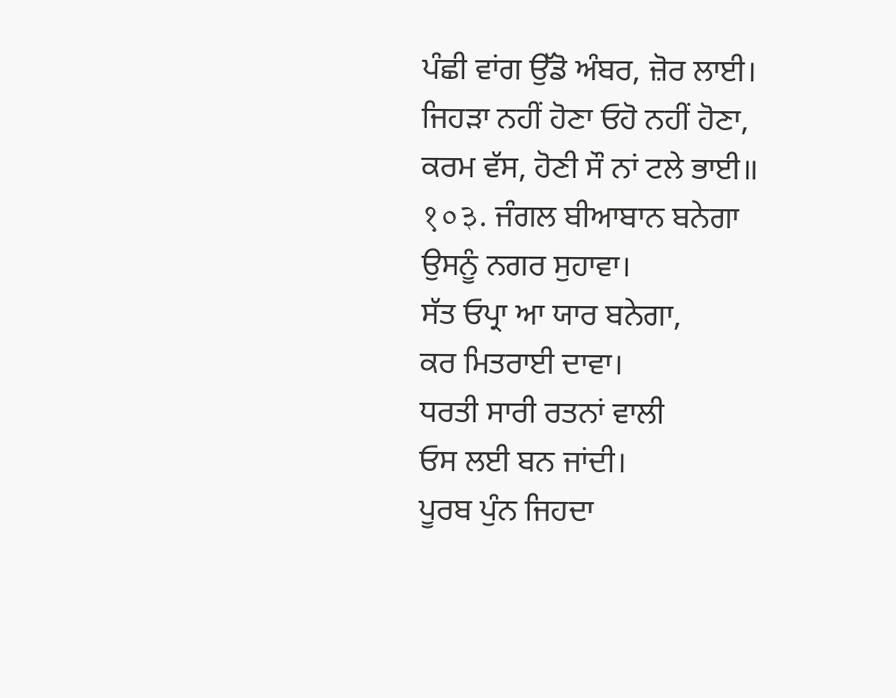ਪੰਛੀ ਵਾਂਗ ਉੱਡੋ ਅੰਬਰ, ਜ਼ੋਰ ਲਾਈ।
ਜਿਹੜਾ ਨਹੀਂ ਹੋਣਾ ਓਹੋ ਨਹੀਂ ਹੋਣਾ,
ਕਰਮ ਵੱਸ, ਹੋਣੀ ਸੌ ਨਾਂ ਟਲੇ ਭਾਈ॥
१०३. ਜੰਗਲ ਬੀਆਬਾਨ ਬਨੇਗਾ
ਉਸਨੂੰ ਨਗਰ ਸੁਹਾਵਾ।
ਸੱਤ ਓਪ੍ਰਾ ਆ ਯਾਰ ਬਨੇਗਾ,
ਕਰ ਮਿਤਰਾਈ ਦਾਵਾ।
ਧਰਤੀ ਸਾਰੀ ਰਤਨਾਂ ਵਾਲੀ
ਓਸ ਲਈ ਬਨ ਜਾਂਦੀ।
ਪੂਰਬ ਪੁੰਨ ਜਿਹਦਾ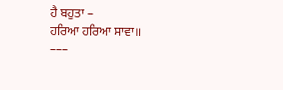ਹੈ ਬਹੁਤਾ –
ਹਰਿਆ ਹਰਿਆ ਸਾਵਾ॥
–––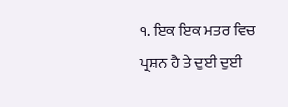੧. ਇਕ ਇਕ ਮਤਰ ਵਿਚ ਪ੍ਰਸ਼ਨ ਹੈ ਤੇ ਦੁਈ ਦੁਈ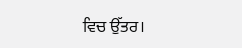ਵਿਚ ਉੱਤਰ।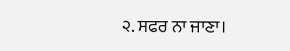੨. ਸਫਰ ਨਾ ਜਾਣਾ।